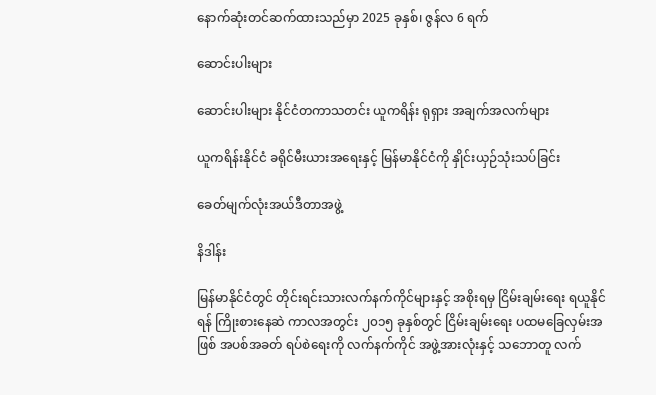နောက်ဆုံးတင်ဆက်ထားသည်မှာ 2025 ခုနှစ်၊ ဇွန်လ 6 ရက်

ဆောင်းပါးများ

ဆောင်းပါးများ နိုင်ငံတကာသတင်း ယူကရိန်း ရုရှား အချက်အလက်များ

ယူကရိန်းနိုင်ငံ ခရိုင်မီးယားအရေးနှင့် မြန်မာနိုင်ငံကို နှိုင်းယှဉ်သုံးသပ်ခြင်း

ခေတ်မျက်လုံးအယ်ဒီတာအဖွဲ့

နိဒါန်း

မြန်မာနိုင်ငံတွင် တိုင်းရင်းသားလက်နက်ကိုင်များနှင့် အစိုးရမှ ငြိမ်းချမ်းရေး ရယူနိုင်ရန် ကြိုးစားနေဆဲ ကာလအတွင်း ၂၀၁၅ ခုနှစ်တွင် ငြိမ်းချမ်းရေး ပထမခြေလှမ်းအဖြစ် အပစ်အခတ် ရပ်စဲရေးကို လက်နက်ကိုင် အဖွဲ့အားလုံးနှင့် သဘောတူ လက်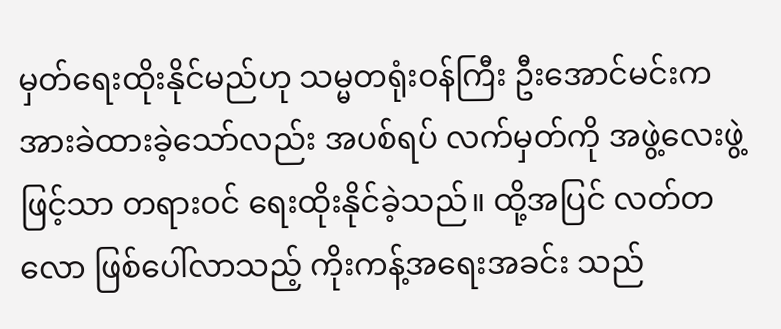မှတ်ရေးထိုးနိုင်မည်ဟု သမ္မတရုံးဝန်ကြီး ဦးအောင်မင်းက အားခဲထားခဲ့သော်လည်း အပစ်ရပ် လက်မှတ်ကို အဖွဲ့လေးဖွဲ့ဖြင့်သာ တရားဝင် ရေးထိုးနိုင်ခဲ့သည်။ ထို့အပြင် လတ်တလော ဖြစ်ပေါ်လာသည့် ကိုးကန့်အရေးအခင်း သည်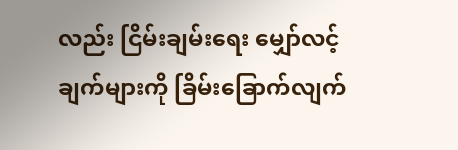လည်း ငြိမ်းချမ်းရေး မျှော်လင့်ချက်များကို ခြိမ်းခြောက်လျက်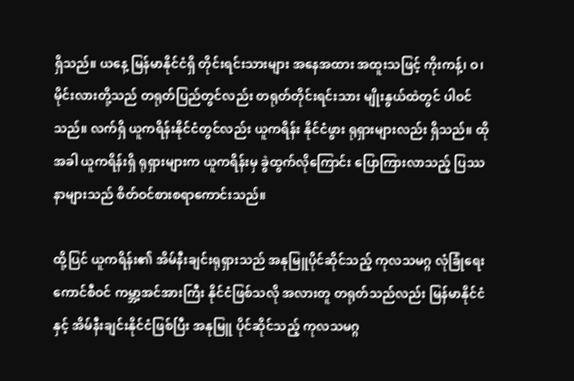ရှိသည်။ ယနေ့ မြန်မာနိုင်ငံရှိ တိုင်းရင်းသားများ အနေအထား အထူးသဖြင့် ကိုးကန့်၊ ဝ၊ မိုင်းလားတို့သည် တရုတ်ပြည်တွင်လည်း တရုတ်တိုင်းရင်းသား မျိုးနွယ်ထဲတွင် ပါဝင်သည်။ လက်ရှိ ယူကရိန်းနိုင်ငံတွင်လည်း ယူကရိန်း နိုင်ငံဖွား ရုရှားများလည်း ရှိသည်။ ထိုအခါ ယူကရိန်းရှိ ရုရှားများက ယူကရိန်းမှ ခွဲထွက်လိုကြောင်း ပြောကြားလာသည့် ပြဿနာများသည် စိတ်ဝင်စားစရာကောင်းသည်။

ထို့ပြင် ယူကရိန်း၏ အိမ်နီးချင်းရုရှားသည် အနုမြူပိုင်ဆိုင်သည့် ကုလသမဂ္ဂ လုံခြုံရေးကောင်စီဝင် ကမ္ဘာ့အင်အားကြီး နိုင်ငံဖြစ်သလို အလားတူ တရုတ်သည်လည်း မြန်မာနိုင်ငံနှင့် အိမ်နီးချင်းနိုင်ငံဖြစ်ပြီး အနုမြူ ပိုင်ဆိုင်သည့် ကုလသမဂ္ဂ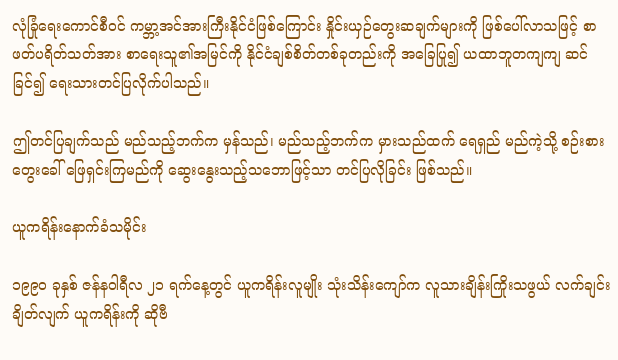လုံခြုံရေးကောင်စီဝင် ကမ္ဘာ့အင်အားကြီးနိုင်ငံဖြစ်ကြောင်း နှိုင်းယှဉ်တွေးဆချက်များကို ဖြစ်ပေါ်လာသဖြင့် စာဖတ်ပရိတ်သတ်အား စာရေးသူ၏အမြင်ကို နိုင်ငံချစ်စိတ်တစ်ခုတည်းကို အခြေပြု၍ ယထာဘူတကျကျ ဆင်ခြင်၍ ရေးသားတင်ပြလိုက်ပါသည်။

ဤတင်ပြချက်သည် မည်သည့်ဘက်က မှန်သည်၊ မည်သည့်ဘက်က မှားသည်ထက် ရေရှည် မည်ကဲ့သို့ စဉ်းစားတွေးခေါ် ဖြေရှင်းကြမည်ကို ဆွေးနွေးသည့်သဘောဖြင့်သာ တင်ပြလိုခြင်း ဖြစ်သည်။

ယူကရိန်းနောက်ခံသမိုင်း

၁၉၉၀ ခုနှစ် ဇန်နဝါရီလ ၂၁ ရက်နေ့တွင် ယူကရိန်းလူမျိုး သုံးသိန်းကျော်က လူသားချိန်းကြိုးသဖွယ် လက်ချင်းချိတ်လျက် ယူကရိန်းကို ဆိုဗီ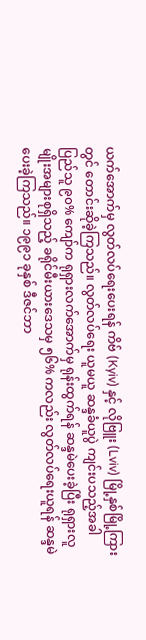ယက်အောက်မှ လွတ်လပ်ရေးပေးရန် ကိဗ် (Kyiv) နှင့် လိုဗြူး (Lviv) မြို့နှစ်မြို့ကြားတွင် တောင်းဆိုခဲ့ကြသည်။ လွတ်လပ်ရေး ယူမယူ ဆန္ဒခံယူပွဲ ကျင်းပသည့်အခါ ပြည်သူ ၉၀% ကျော်က ရုရှားလက်အောက်မှ ရုန်းထွက်ရန် ဆန္ဒမဲပေးခဲ့ပြီး ရုရှားလူမျိုးအများစုရှိသည့် ခရိုင်မီးယားဒေသမှ ၅၆% ကလည်း လွတ်လပ်ရေးယူရန် ဆန္ဒမဲ ပေးခဲ့ကြသည်။ ၁၉၉၁ ခုနှစ် ဒီဇင်ဘာ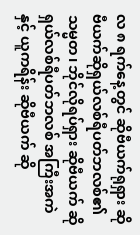လ ၈ ရက်နေ့တွင် ဆိုဗီယက်ရုရှား ဆိုဗီယက်ဆိုရှယ်လစ်ရီပတ်ဘလစ်၏သမ္မတ၊ ဘိုင်လိုရပ်ရှား ဆိုဗီယက် ဆိုရှယ်လစ်ရီပတ်ဘလစ် အကြီးအကဲနှင့် ယူကရိန်း ဆိုဗီယက် ဆို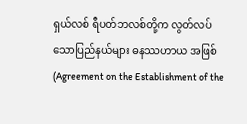ရှယ်လစ် ရီပတ်ဘလစ်တို့က လွတ်လပ်သောပြည်နယ်များ ဓနဿဟာယ အဖြစ် (Agreement on the Establishment of the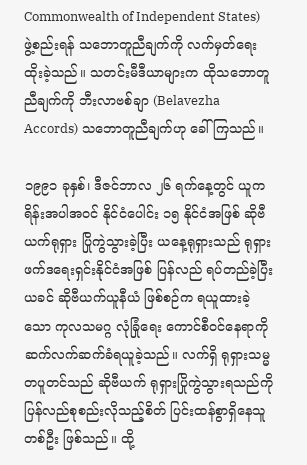Commonwealth of Independent States) ဖွဲ့စည်းရန် သဘောတူညီချက်ကို လက်မှတ်ရေးထိုးခဲ့သည်။ သတင်းမီဒီယာများက ထိုသဘောတူညီချက်ကို ဘီးလာဗစ်ချာ (Belavezha Accords) သဘောတူညီချက်ဟု ခေါ်ကြသည်။

၁၉၉၁ ခုနှစ်၊ ဒီဇင်ဘာလ ၂၆ ရက်နေ့တွင် ယူကရိန်းအပါအဝင် နိုင်ငံပေါင်း ၁၅ နိုင်ငံအဖြစ် ဆိုဗီယက်ရုရှား ပြိုကွဲသွားခဲ့ပြီး ယနေ့ရုရှားသည် ရုရှားဖက်ဒရေးရှင်းနိုင်ငံအဖြစ် ပြန်လည် ရပ်တည်ခဲ့ပြီး ယခင် ဆိုဗီယက်ယူနီယံ ဖြစ်စဉ်က ရယူထားခဲ့သော ကုလသမဂ္ဂ လုံခြုံရေး ကောင်စီဝင်နေရာကို ဆက်လက်ဆက်ခံရယူခဲ့သည်။ လက်ရှိ ရုရှားသမ္မတပူတင်သည် ဆိုဗီယက် ရုရှားပြိုကွဲသွားရသည်ကို ပြန်လည်စုစည်းလိုသည့်စိတ် ပြင်းထန်စွာရှိနေသူတစ်ဦး ဖြစ်သည်။ ထို့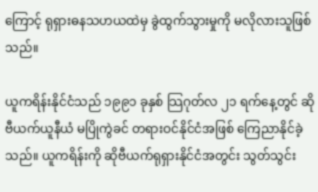ကြောင့် ရုရှားဓနသဟယထဲမှ ခွဲထွက်သွားမှုကို မလိုလားသူဖြစ်သည်။

ယူကရိန်းနိုင်ငံသည် ၁၉၉၁ ခုနှစ် သြဂုတ်လ ၂၁ ရက်နေ့တွင် ဆိုဗီယက်ယူနီယံ မပြိုကွဲခင် တရားဝင်နိုင်ငံအဖြစ် ကြေညာနိုင်ခဲ့သည်။ ယူကရိန်းကို ဆိုဗီယက်ရုရှားနိုင်ငံအတွင်း သွတ်သွင်း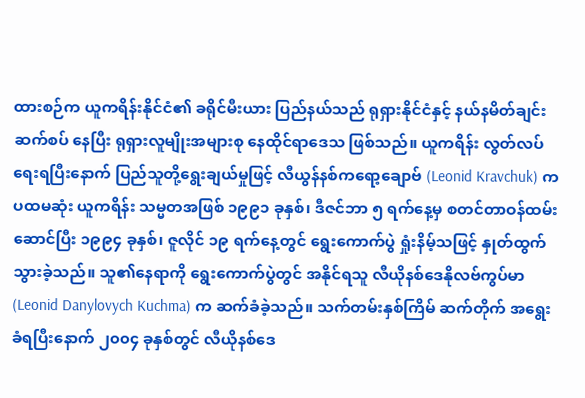ထားစဉ်က ယူကရိန်းနိုင်ငံ၏ ခရိုင်မီးယား ပြည်နယ်သည် ရုရှားနိုင်ငံနှင့် နယ်နမိတ်ချင်း ဆက်စပ် နေပြီး ရုရှားလူမျိုးအများစု နေထိုင်ရာဒေသ ဖြစ်သည်။ ယူကရိန်း လွတ်လပ်ရေးရပြီးနောက် ပြည်သူတို့ရွေးချယ်မှုဖြင့် လီယွန်နစ်ကရော့ချောဗ် (Leonid Kravchuk) က ပထမဆုံး ယူကရိန်း သမ္မတအဖြစ် ၁၉၉၁ ခုနှစ်၊ ဒီဇင်ဘာ ၅ ရက်နေ့မှ စတင်တာဝန်ထမ်းဆောင်ပြီး ၁၉၉၄ ခုနှစ်၊ ဇူလိုင် ၁၉ ရက်နေ့တွင် ရွေးကောက်ပွဲ ရှုံးနိမ့်သဖြင့် နှုတ်ထွက်သွားခဲ့သည်။ သူ၏နေရာကို ရွေးကောက်ပွဲတွင် အနိုင်ရသူ လီယိုနစ်ဒေနိုလဗ်ကွပ်မာ (Leonid Danylovych Kuchma) က ဆက်ခံခဲ့သည်။ သက်တမ်းနှစ်ကြိမ် ဆက်တိုက် အရွေးခံရပြီးနောက် ၂၀၀၄ ခုနှစ်တွင် လီယိုနစ်ဒေ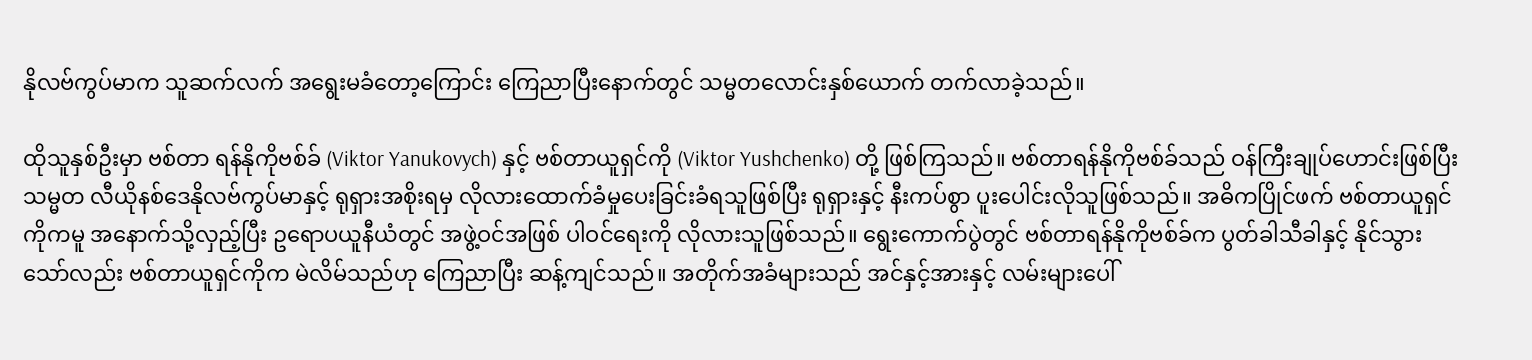နိုလဗ်ကွပ်မာက သူဆက်လက် အရွေးမခံတော့ကြောင်း ကြေညာပြီးနောက်တွင် သမ္မတလောင်းနှစ်ယောက် တက်လာခဲ့သည်။

ထိုသူနှစ်ဦးမှာ ဗစ်တာ ရန်နိုကိုဗစ်ခ် (Viktor Yanukovych) နှင့် ဗစ်တာယူရှင်ကို (Viktor Yushchenko) တို့ ဖြစ်ကြသည်။ ဗစ်တာရန်နိုကိုဗစ်ခ်သည် ဝန်ကြီးချုပ်ဟောင်းဖြစ်ပြီး သမ္မတ လီယိုနစ်ဒေနိုလဗ်ကွပ်မာနှင့် ရုရှားအစိုးရမှ လိုလားထောက်ခံမှုပေးခြင်းခံရသူဖြစ်ပြီး ရုရှားနှင့် နီးကပ်စွာ ပူးပေါင်းလိုသူဖြစ်သည်။ အဓိကပြိုင်ဖက် ဗစ်တာယူရှင်ကိုကမူ အနောက်သို့လှည့်ပြီး ဥရောပယူနီယံတွင် အဖွဲ့ဝင်အဖြစ် ပါဝင်ရေးကို လိုလားသူဖြစ်သည်။ ရွေးကောက်ပွဲတွင် ဗစ်တာရန်နိုကိုဗစ်ခ်က ပွတ်ခါသီခါနှင့် နိုင်သွားသော်လည်း ဗစ်တာယူရှင်ကိုက မဲလိမ်သည်ဟု ကြေညာပြီး ဆန့်ကျင်သည်။ အတိုက်အခံများသည် အင်နှင့်အားနှင့် လမ်းများပေါ်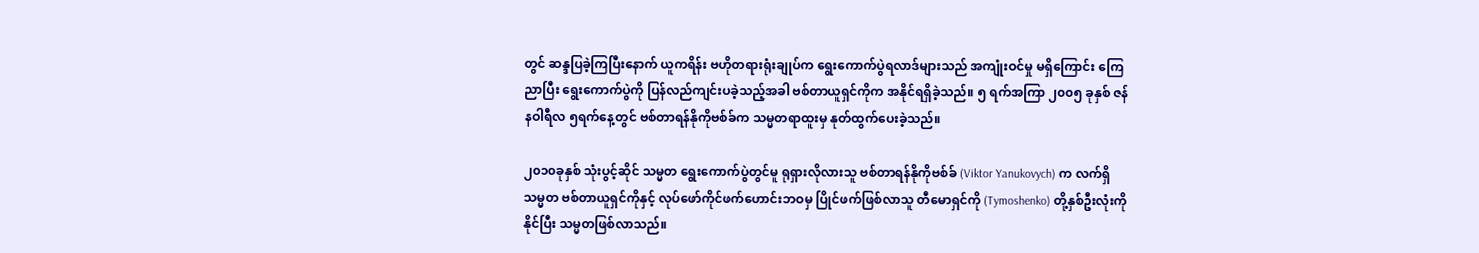တွင် ဆန္ဒပြခဲ့ကြပြီးနောက် ယူကရိန်း ဗဟိုတရားရုံးချုပ်က ရွေးကောက်ပွဲရလာဒ်များသည် အကျုံးဝင်မှု မရှိကြောင်း ကြေညာပြီး ရွေးကောက်ပွဲကို ပြန်လည်ကျင်းပခဲ့သည့်အခါ ဗစ်တာယူရှင်ကိုက အနိုင်ရရှိခဲ့သည်။ ၅ ရက်အကြာ ၂၀၀၅ ခုနှစ် ဇန်နဝါရီလ ၅ရက်နေ့တွင် ဗစ်တာရန်နိုကိုဗစ်ခ်က သမ္မတရာထူးမှ နုတ်ထွက်ပေးခဲ့သည်။

၂၀၁၀ခုနှစ် သုံးပွင့်ဆိုင် သမ္မတ ရွေးကောက်ပွဲတွင်မူ ရုရှားလိုလားသူ ဗစ်တာရန်နိုကိုဗစ်ခ် (Viktor Yanukovych) က လက်ရှိသမ္မတ ဗစ်တာယူရှင်ကိုနှင့် လုပ်ဖော်ကိုင်ဖက်ဟောင်းဘဝမှ ပြိုင်ဖက်ဖြစ်လာသူ တီမောရှင်ကို (Tymoshenko) တို့နှစ်ဦးလုံးကို နိုင်ပြီး သမ္မတဖြစ်လာသည်။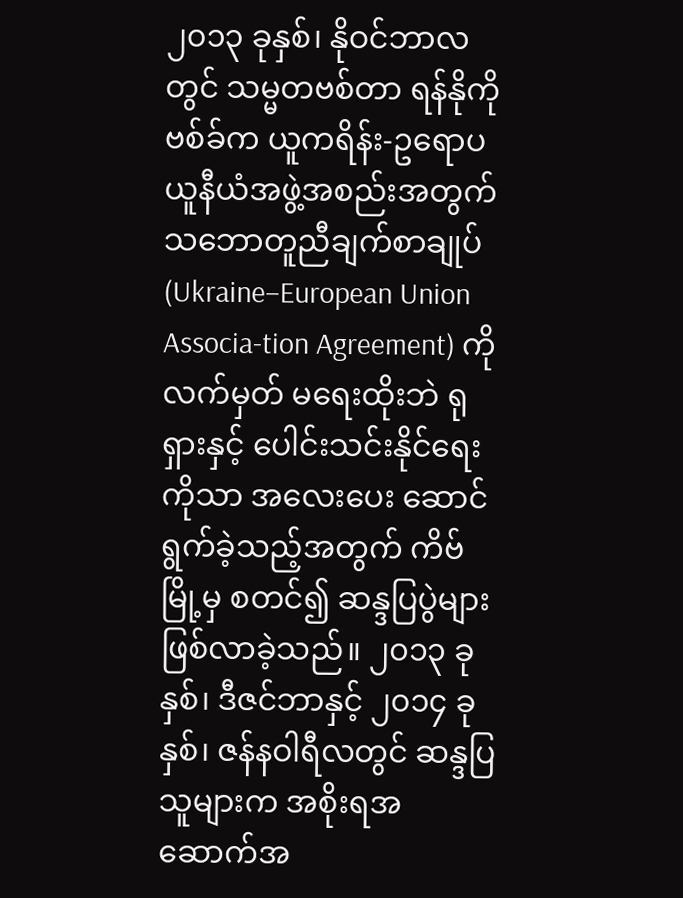၂၀၁၃ ခုနှစ်၊ နိုဝင်ဘာလတွင် သမ္မတဗစ်တာ ရန်နိုကိုဗစ်ခ်က ယူကရိန်း-ဥရောပ ယူနီယံအဖွဲ့အစည်းအတွက် သဘောတူညီချက်စာချုပ် (Ukraine–European Union Associa-tion Agreement) ကို လက်မှတ် မရေးထိုးဘဲ ရုရှားနှင့် ပေါင်းသင်းနိုင်ရေးကိုသာ အလေးပေး ဆောင်ရွက်ခဲ့သည့်အတွက် ကိဗ်မြို့မှ စတင်၍ ဆန္ဒပြပွဲများ ဖြစ်လာခဲ့သည်။ ၂၀၁၃ ခုနှစ်၊ ဒီဇင်ဘာနှင့် ၂၀၁၄ ခုနှစ်၊ ဇန်နဝါရီလတွင် ဆန္ဒပြသူများက အစိုးရအဆောက်အ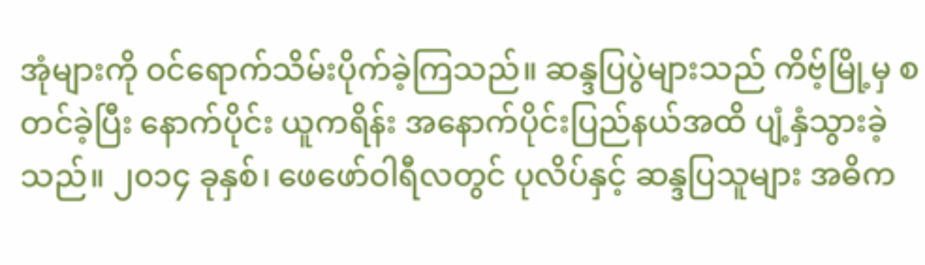အုံများကို ဝင်ရောက်သိမ်းပိုက်ခဲ့ကြသည်။ ဆန္ဒပြပွဲများသည် ကိဗ့်မြို့မှ စတင်ခဲ့ပြီး နောက်ပိုင်း ယူကရိန်း အနောက်ပိုင်းပြည်နယ်အထိ ပျံ့နှံသွားခဲ့သည်။ ၂၀၁၄ ခုနှစ်၊ ဖေဖော်ဝါရီလတွင် ပုလိပ်နှင့် ဆန္ဒပြသူများ အဓိက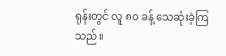ရုန်းတွင် လူ ၈၀ ခန့် သေဆုံးခဲ့ကြသည်။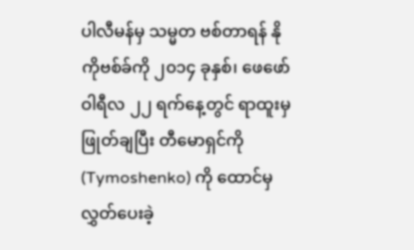ပါလီမန်မှ သမ္မတ ဗစ်တာရန် နိုကိုဗစ်ခ်ကို ၂၀၁၄ ခုနှစ်၊ ဖေဖော်ဝါရီလ ၂၂ ရက်နေ့တွင် ရာထူးမှ ဖြုတ်ချပြီး တီမောရှင်ကို (Tymoshenko) ကို ထောင်မှလွှတ်ပေးခဲ့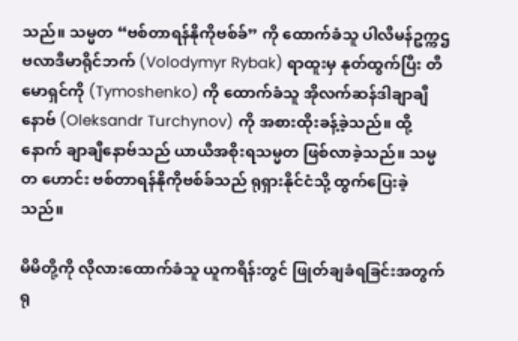သည်။ သမ္မတ “ဗစ်တာရန်နိုကိုဗစ်ခ်” ကို ထောက်ခံသူ ပါလီမန်ဥက္ကဌ ဗလာဒီမာရိုင်ဘက် (Volodymyr Rybak) ရာထူးမှ နုတ်ထွက်ပြီး တီမောရှင်ကို (Tymoshenko) ကို ထောက်ခံသူ အိုလက်ဆန်ဒါချာချီနောဗ် (Oleksandr Turchynov) ကို အစားထိုးခန့်ခဲ့သည်။ ထို့နောက် ချာချီနောဗ်သည် ယာယီအစိုးရသမ္မတ ဖြစ်လာခဲ့သည်။ သမ္မတ ဟောင်း ဗစ်တာရန်နိုကိုဗစ်ခ်သည် ရုရှားနိုင်ငံသို့ ထွက်ပြေးခဲ့သည်။

မိမိတို့ကို လိုလားထောက်ခံသူ ယူကရိန်းတွင် ဖြုတ်ချခံရခြင်းအတွက် ရု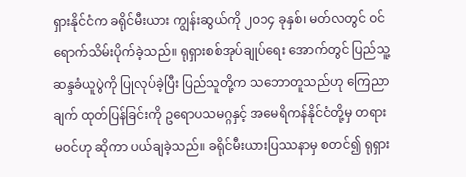ရှားနိုင်ငံက ခရိုင်မီးယား ကျွန်းဆွယ်ကို ၂၀၁၄ ခုနှစ်၊ မတ်လတွင် ဝင်ရောက်သိမ်းပိုက်ခဲ့သည်။ ရုရှားစစ်အုပ်ချုပ်ရေး အောက်တွင် ပြည်သူ့ဆန္ဒခံယူပွဲကို ပြုလုပ်ခဲ့ပြီး ပြည်သူတို့က သဘောတူသည်ဟု ကြေညာချက် ထုတ်ပြန်ခြင်းကို ဥရောပသမဂ္ဂနှင့် အမေရိကန်နိုင်ငံတို့မှ တရားမဝင်ဟု ဆိုကာ ပယ်ချခဲ့သည်။ ခရိုင်မီးယားပြဿနာမှ စတင်၍ ရုရှား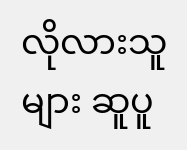လိုလားသူများ ဆူပူ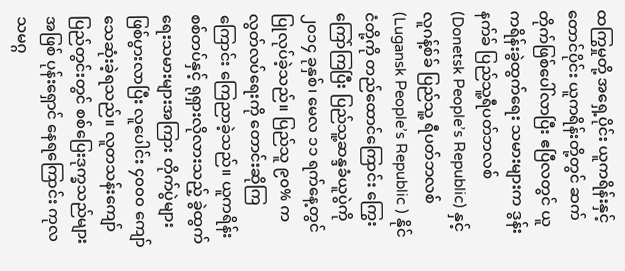ထကြွမှုတို့ အရှေ့ပိုင်း ယူကရိန်းနှင့် တောင်ပိုင်း ယူကရိန်းတို့တွင် ဆက်တိုက်ဖြစ်ပေါ်လာပြီး ဧပြီလတွင် ယူကရိန်းခွဲထွက်ရေး သမားများက ဒွန်းနက်ခ် ပြည်သူ့ရီပတ်ဘလစ် (Donetsk People’s Republic) နှင့် လူဂန့်စ်ခ် ပြည်သူ့ ရီပတ်ဘလစ် (Lugansk People’s Republic ) နိုင်ငံတို့ကို တည်ထောင်ကြောင်း ကြွေးကြော်ကြပြီး ပြည်သူ့ဆန္ဒခံယူပွဲကို ၂၀၁၄ ခုနှစ်၊ မေလ ၁၁ ရက်နေ့တွင် ပြုလုပ်ခဲ့သည်။ ပြည်သူ ၉၀% က လွတ်လပ်ရေးကို တောင်းဆိုကြကြောင်း ကြေညာခဲ့သည်။ ယူကရိန်းစစ်တပ်နှင့် ရုရှားလိုလားသည့် ခွဲထွက်ရေးသမားများအကြား တိုက်ပွဲများ ဖြစ်ပွားလာပြီး လူပေါင်း ၄၀၀၀ ကျော် သေဆုံးခဲ့ရသည်။ လူတသန်းကျော် ပြည်တွင်းတွင် စစ်ပြေးဒုက္ခသည်များအဖြစ် ပုန်းရှောင် နေရကြောင်း ကုလသမဂ္ဂ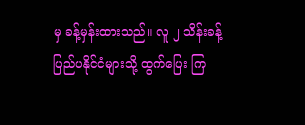မှ ခန့်မှန်းထားသည်။ လူ ၂ သိန်းခန့် ပြည်ပနိုင်ငံများသို့ ထွက်ပြေး ကြ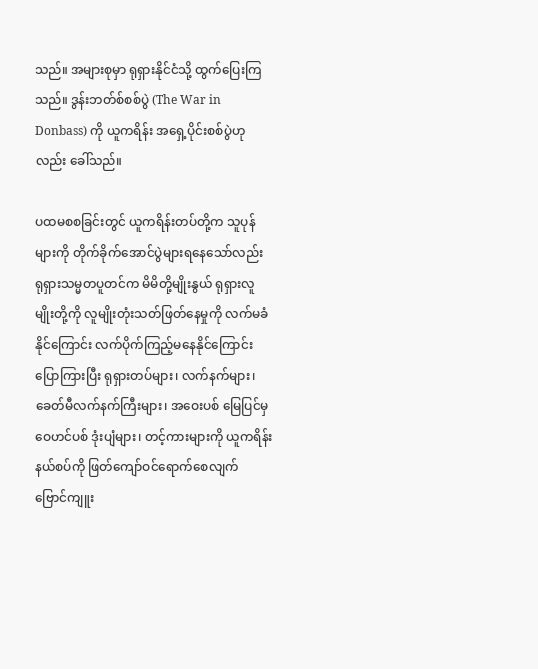သည်။ အများစုမှာ ရုရှားနိုင်ငံသို့ ထွက်ပြေးကြသည်။ ဒွန်းဘတ်စ်စစ်ပွဲ (The War in Donbass) ကို ယူကရိန်း အရှေ့ပိုင်းစစ်ပွဲဟုလည်း ခေါ်သည်။

ပထမစစခြင်းတွင် ယူကရိန်းတပ်တို့က သူပုန်များကို တိုက်ခိုက်အောင်ပွဲများရနေသော်လည်း ရုရှားသမ္မတပူတင်က မိမိတို့မျိုးနွယ် ရုရှားလူမျိုးတို့ကို လူမျိုးတုံးသတ်ဖြတ်နေမှုကို လက်မခံ နိုင်ကြောင်း လက်ပိုက်ကြည့်မနေနိုင်ကြောင်း ပြောကြားပြီး ရုရှားတပ်များ၊ လက်နက်များ၊ ခေတ်မီလက်နက်ကြီးများ၊ အဝေးပစ် မြေပြင်မှဝေဟင်ပစ် ဒုံးပျံများ၊ တင့်ကားများကို ယူကရိန်း နယ်စပ်ကို ဖြတ်ကျော်ဝင်ရောက်စေလျက် ဗြောင်ကျူး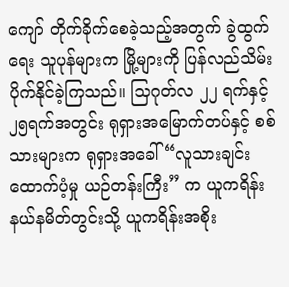ကျော် တိုက်ခိုက်စေခဲ့သည့်အတွက် ခွဲထွက်ရေး သူပုန်များက မြို့များကို ပြန်လည်သိမ်းပိုက်နိုင်ခဲ့ကြသည်။ သြဂုတ်လ ၂၂ ရက်နှင့် ၂၅ရက်အတွင်း ရုရှားအမြောက်တပ်နှင့် စစ်သားများက ရုရှားအခေါ် “လူသားချင်း ထောက်ပံ့မှု ယဉ်တန်းကြီး” က ယူကရိန်း နယ်နမိတ်တွင်းသို့ ယူကရိန်းအစိုး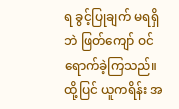ရ ခွင့်ပြုချက် မရရှိဘဲ ဖြတ်ကျော် ဝင်ရောက်ခဲ့ကြသည်။ ထို့ပြင် ယူကရိန်း အ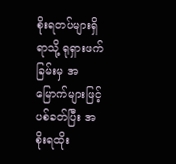စိုးရတပ်များရှိရာသို့ ရုရှားဖက်ခြမ်းမှ အမြောက်များဖြင့် ပစ်ခတ်ပြီး အစိုးရထိုး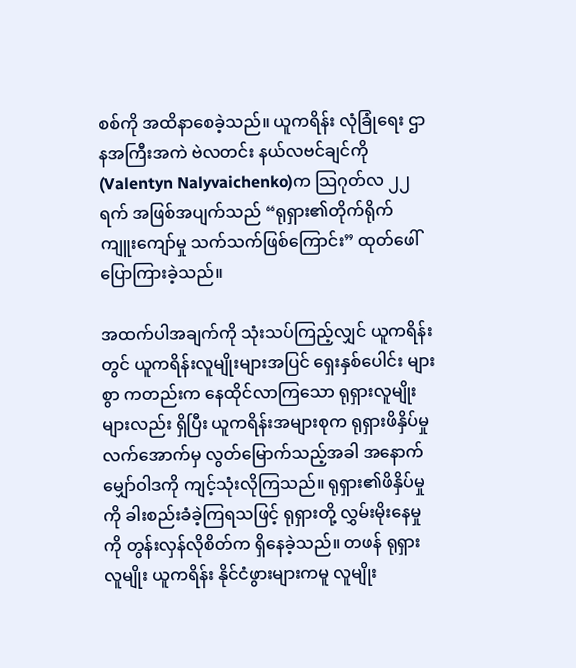စစ်ကို အထိနာစေခဲ့သည်။ ယူကရိန်း လုံခြုံရေး ဌာနအကြီးအကဲ ဗဲလတင်း နယ်လဗင်ချင်ကို (Valentyn Nalyvaichenko)က သြဂုတ်လ ၂၂ ရက် အဖြစ်အပျက်သည် “ရုရှား၏တိုက်ရိုက် ကျူးကျော်မှု သက်သက်ဖြစ်ကြောင်း” ထုတ်ဖေါ်ပြောကြားခဲ့သည်။

အထက်ပါအချက်ကို သုံးသပ်ကြည့်လျှင် ယူကရိန်းတွင် ယူကရိန်းလူမျိုးများအပြင် ရှေးနှစ်ပေါင်း များစွာ ကတည်းက နေထိုင်လာကြသော ရုရှားလူမျိုးများလည်း ရှိပြီး ယူကရိန်းအများစုက ရုရှားဖိနှိပ်မှုလက်အောက်မှ လွတ်မြောက်သည့်အခါ အနောက်မျှော်ဝါဒကို ကျင့်သုံးလိုကြသည်။ ရုရှား၏ဖိနှိပ်မှုကို ခါးစည်းခံခဲ့ကြရသဖြင့် ရုရှားတို့ လွှမ်းမိုးနေမှုကို တွန်းလှန်လိုစိတ်က ရှိနေခဲ့သည်။ တဖန် ရုရှားလူမျိုး ယူကရိန်း နိုင်ငံဖွားများကမူ လူမျိုး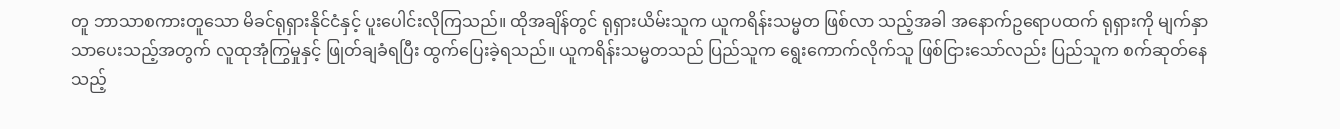တူ ဘာသာစကားတူသော မိခင်ရုရှားနိုင်ငံနှင့် ပူးပေါင်းလိုကြသည်။ ထိုအချိန်တွင် ရုရှားယိမ်းသူက ယူကရိန်းသမ္မတ ဖြစ်လာ သည့်အခါ အနောက်ဥရောပထက် ရုရှားကို မျက်နှာသာပေးသည့်အတွက် လူထုအုံကြွမှုနှင့် ဖြုတ်ချခံရပြီး ထွက်ပြေးခဲ့ရသည်။ ယူကရိန်းသမ္မတသည် ပြည်သူက ရွေးကောက်လိုက်သူ ဖြစ်ငြားသော်လည်း ပြည်သူက စက်ဆုတ်နေသည့်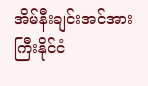အိမ်နီးချင်းအင်အားကြီးနိုင်ငံ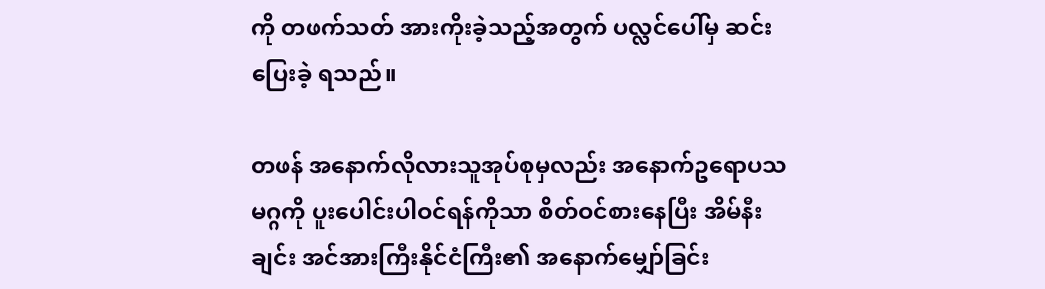ကို တဖက်သတ် အားကိုးခဲ့သည့်အတွက် ပလ္လင်ပေါ်မှ ဆင်းပြေးခဲ့ ရသည်။

တဖန် အနောက်လိုလားသူအုပ်စုမှလည်း အနောက်ဥရောပသမဂ္ဂကို ပူးပေါင်းပါဝင်ရန်ကိုသာ စိတ်ဝင်စားနေပြီး အိမ်နီးချင်း အင်အားကြီးနိုင်ငံကြီး၏ အနောက်မျှော်ခြင်း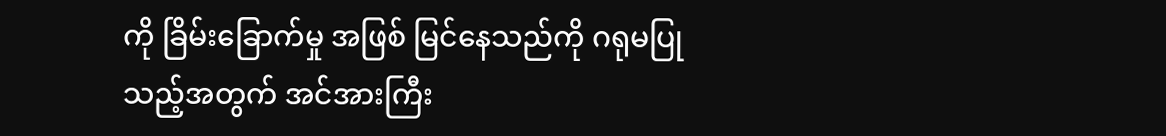ကို ခြိမ်းခြောက်မှု အဖြစ် မြင်နေသည်ကို ဂရုမပြုသည့်အတွက် အင်အားကြီး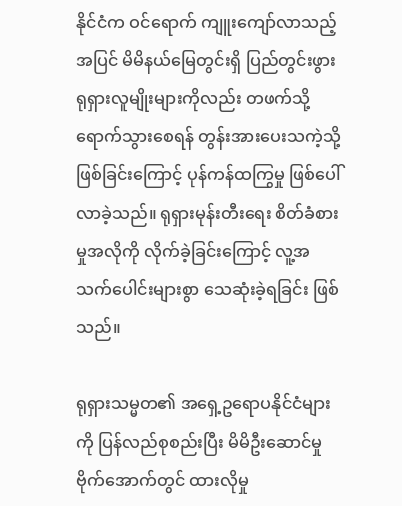နိုင်ငံက ဝင်ရောက် ကျူးကျော်လာသည့် အပြင် မိမိနယ်မြေတွင်းရှိ ပြည်တွင်းဖွား ရုရှားလူမျိုးများကိုလည်း တဖက်သို့ ရောက်သွားစေရန် တွန်းအားပေးသကဲ့သို့ ဖြစ်ခြင်းကြောင့် ပုန်ကန်ထကြွမှု ဖြစ်ပေါ်လာခဲ့သည်။ ရုရှားမုန်းတီးရေး စိတ်ခံစားမှုအလိုကို လိုက်ခဲ့ခြင်းကြောင့် လူ့အသက်ပေါင်းများစွာ သေဆုံးခဲ့ရခြင်း ဖြစ်သည်။

ရုရှားသမ္မတ၏ အရှေ့ဥရောပနိုင်ငံများကို ပြန်လည်စုစည်းပြီး မိမိဦးဆောင်မှု ဗိုက်အောက်တွင် ထားလိုမှု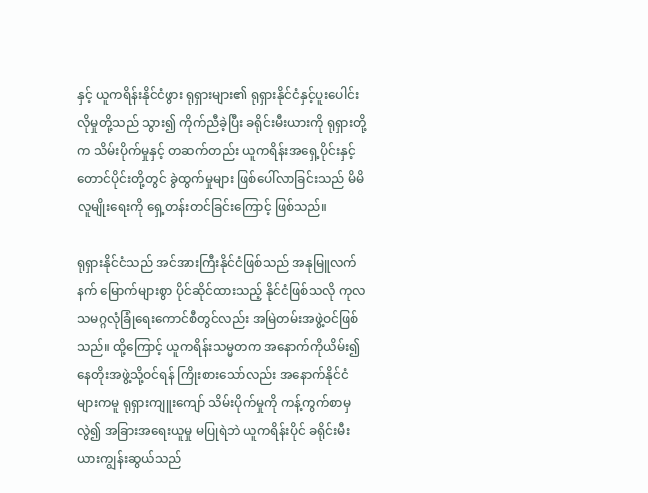နှင့် ယူကရိန်းနိုင်ငံဖွား ရုရှားများ၏ ရုရှားနိုင်ငံနှင့်ပူးပေါင်းလိုမှုတို့သည် သွား၍ ကိုက်ညီခဲ့ပြီး ခရိုင်းမီးယားကို ရုရှားတို့က သိမ်းပိုက်မှုနှင့် တဆက်တည်း ယူကရိန်းအရှေ့ပိုင်းနှင့် တောင်ပိုင်းတို့တွင် ခွဲထွက်မှုများ ဖြစ်ပေါ်လာခြင်းသည် မိမိလူမျိုးရေးကို ရှေ့တန်းတင်ခြင်းကြောင့် ဖြစ်သည်။

ရုရှားနိုင်ငံသည် အင်အားကြီးနိုင်ငံဖြစ်သည် အနုမြူလက်နက် မြောက်များစွာ ပိုင်ဆိုင်ထားသည့် နိုင်ငံဖြစ်သလို ကုလသမဂ္ဂလုံခြုံရေးကောင်စီတွင်လည်း အမြဲတမ်းအဖွဲ့ဝင်ဖြစ်သည်။ ထို့ကြောင့် ယူကရိန်းသမ္မတက အနောက်ကိုယိမ်း၍ နေတိုးအဖွဲ့သို့ဝင်ရန် ကြိုးစားသော်လည်း အနောက်နိုင်ငံများကမူ ရုရှားကျူးကျော် သိမ်းပိုက်မှုကို ကန့်ကွက်စာမှလွဲ၍ အခြားအရေးယူမှု မပြုရဲဘဲ ယူကရိန်းပိုင် ခရိုင်းမီးယားကျွန်းဆွယ်သည်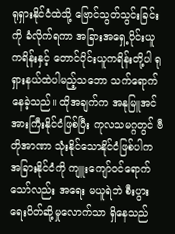ရုရှားနိုင်ငံထဲသို့ ဗြောင်သွတ်သွင်းခြင်းကို ခံလိုက်ရကာ အခြားအရှေ့ပိုင်းယူကရိန်းနှင့် တောင်ပိုင်းယူကရိန်းတို့ပါ ရုရှားနယ်ထဲပါမည့်သဘော သက်ရောက်နေခဲ့သည်။ ထိုအချက်က အနုမြူအင်အားကြီးနိုင်ငံဖြစ်ပြီး ကုလသမဂ္ဂတွင် ဗီတိုအာဏာ သုံးနိုင်သောနိုင်ငံဖြစ်ပါက အခြားနိုင်ငံကို ကျူးကျော်ဝင်ရောက်သော်လည်း အရေး မယူရဲဘဲ စီးပွားရေးပိတ်ဆို့မှုလောက်သာ ရှိနေသည်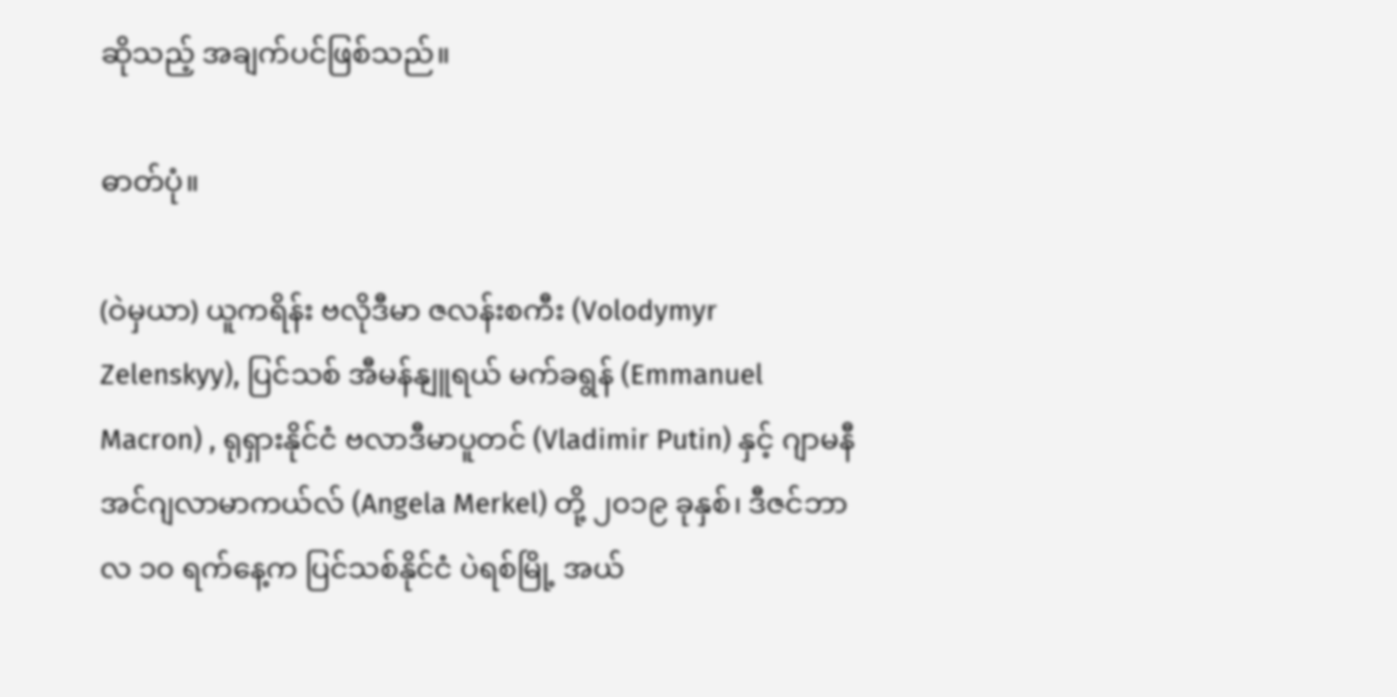ဆိုသည့် အချက်ပင်ဖြစ်သည်။

ဓာတ်ပုံ။

(ဝဲမှယာ) ယူကရိန်း ဗလိုဒီမာ ဇလန်းစကီး (Volodymyr Zelenskyy), ပြင်သစ် အီမန်နျူရယ် မက်ခရွန် (Emmanuel Macron) , ရုရှားနိုင်ငံ ဗလာဒီမာပူတင် (Vladimir Putin) နှင့် ဂျာမနီ အင်ဂျလာမာကယ်လ် (Angela Merkel) တို့ ၂၀၁၉ ခုနှစ်၊ ဒီဇင်ဘာလ ၁၀ ရက်နေ့က ပြင်သစ်နိုင်ငံ ပဲရစ်မြို့ အယ်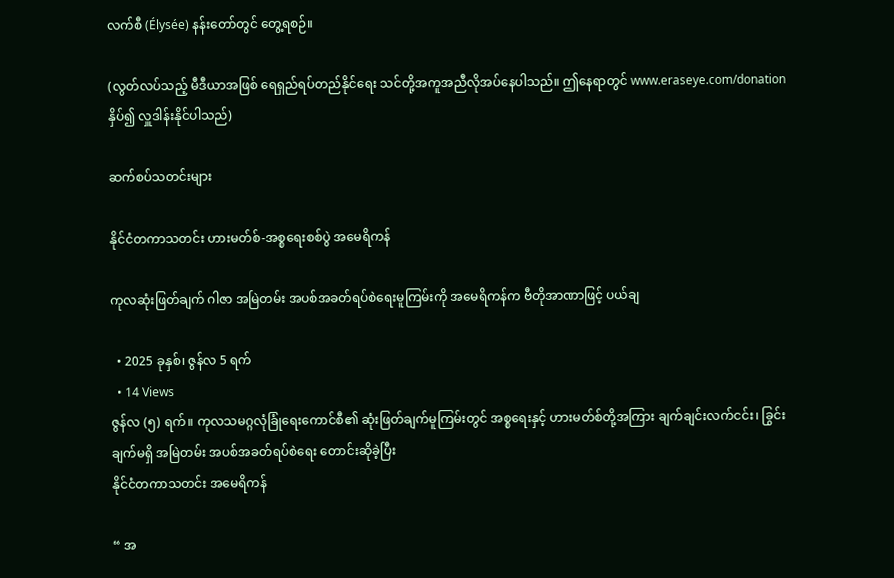လက်စီ (Élysée) နန်းတော်တွင် တွေ့ရစဉ်။

(လွတ်လပ်သည့် မီဒီယာအဖြစ် ရေရှည်ရပ်တည်နိုင်ရေး သင်တို့အကူအညီလိုအပ်နေပါသည်။ ဤနေရာတွင် www.eraseye.com/donation နှိပ်၍ လှူဒါန်းနိုင်ပါသည်)

ဆက်စပ်သတင်းများ

နိုင်ငံတကာသတင်း ဟားမတ်စ်-အစ္စရေးစစ်ပွဲ အမေရိကန်

ကုလဆုံးဖြတ်ချက် ဂါဇာ အမြဲတမ်း အပစ်အခတ်ရပ်စဲရေးမူကြမ်းကို အမေရိကန်က ဗီတိုအာဏာဖြင့် ပယ်ချ

  • 2025 ခုနှစ်၊ ဇွန်လ 5 ရက်
  • 14 Views
ဇွန်လ (၅) ရက်။ ကုလသမဂ္ဂလုံခြုံရေးကောင်စီ၏ ဆုံးဖြတ်ချက်မူကြမ်းတွင် အစ္စရေးနှင့် ဟားမတ်စ်တို့အကြား ချက်ချင်းလက်ငင်း၊ ခြွင်းချက်မရှိ အမြဲတမ်း အပစ်အခတ်ရပ်စဲရေး တောင်းဆိုခဲ့ပြီး
နိုင်ငံတကာသတင်း အမေရိကန်

“ အ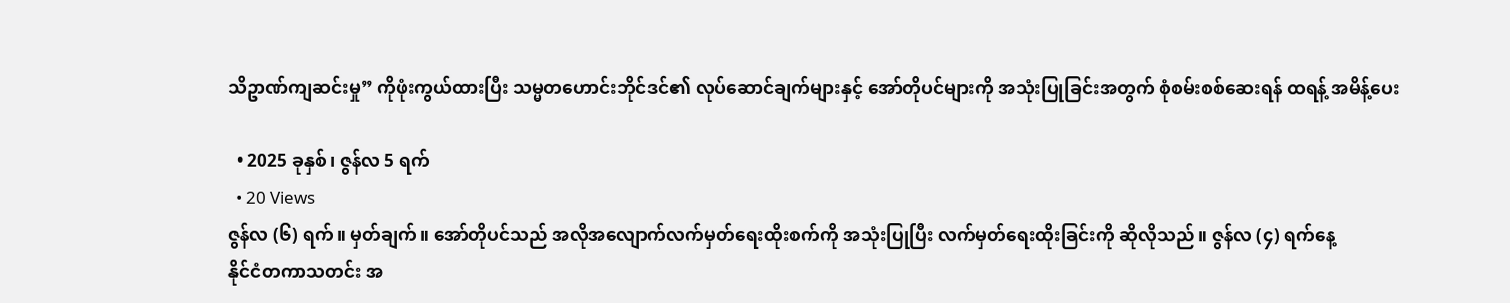သိဥာဏ်ကျဆင်းမှု” ကိုဖုံးကွယ်ထားပြီး သမ္မတဟောင်းဘိုင်ဒင်၏ လုပ်ဆောင်ချက်များနှင့် အော်တိုပင်များကို အသုံးပြုခြင်းအတွက် စုံစမ်းစစ်ဆေးရန် ထရန့် အမိန့်ပေး

  • 2025 ခုနှစ်၊ ဇွန်လ 5 ရက်
  • 20 Views
ဇွန်လ (၆) ရက်။ မှတ်ချက်။ အော်တိုပင်သည် အလိုအလျောက်လက်မှတ်ရေးထိုးစက်ကို အသုံးပြုပြီး လက်မှတ်ရေးထိုးခြင်းကို ဆိုလိုသည်။ ဇွန်လ (၄) ရက်နေ့
နိုင်ငံတကာသတင်း အ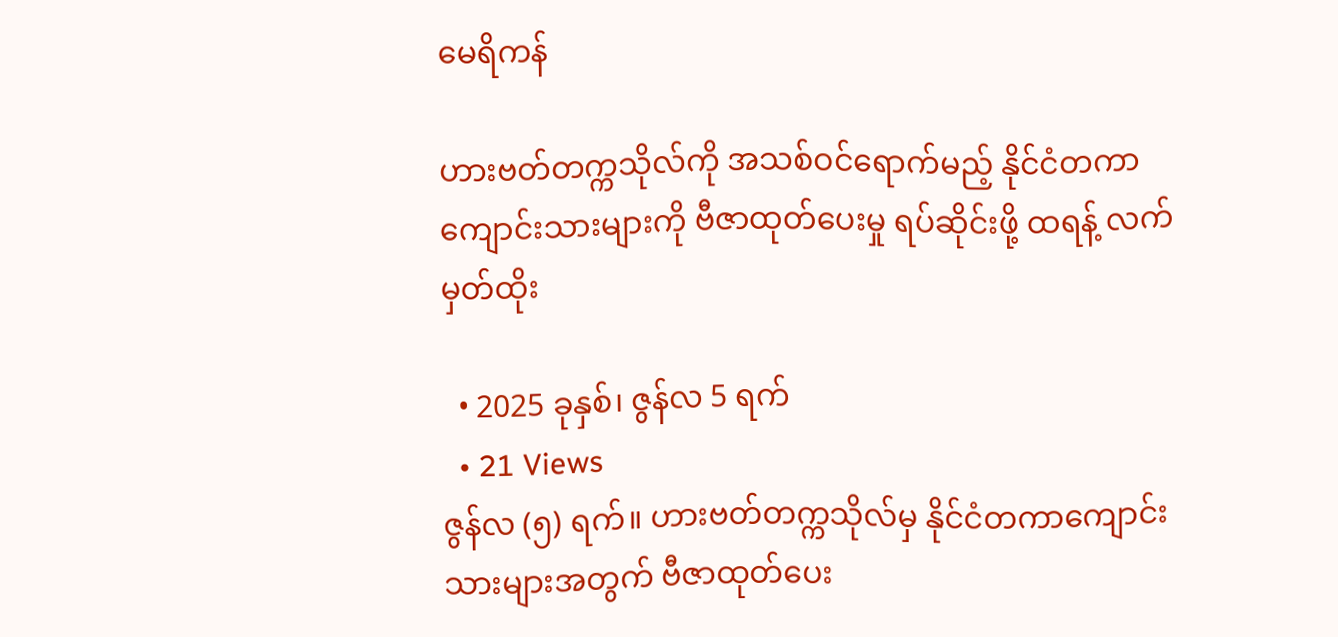မေရိကန်

ဟားဗတ်တက္ကသိုလ်ကို အသစ်ဝင်ရောက်မည့် နိုင်ငံတကာကျောင်းသားများကို ဗီဇာထုတ်ပေးမှု ရပ်ဆိုင်းဖို့ ထရန့် လက်မှတ်ထိုး

  • 2025 ခုနှစ်၊ ဇွန်လ 5 ရက်
  • 21 Views
ဇွန်လ (၅) ရက်။ ဟားဗတ်တက္ကသိုလ်မှ နိုင်ငံတကာကျောင်းသားများအတွက် ဗီဇာထုတ်ပေး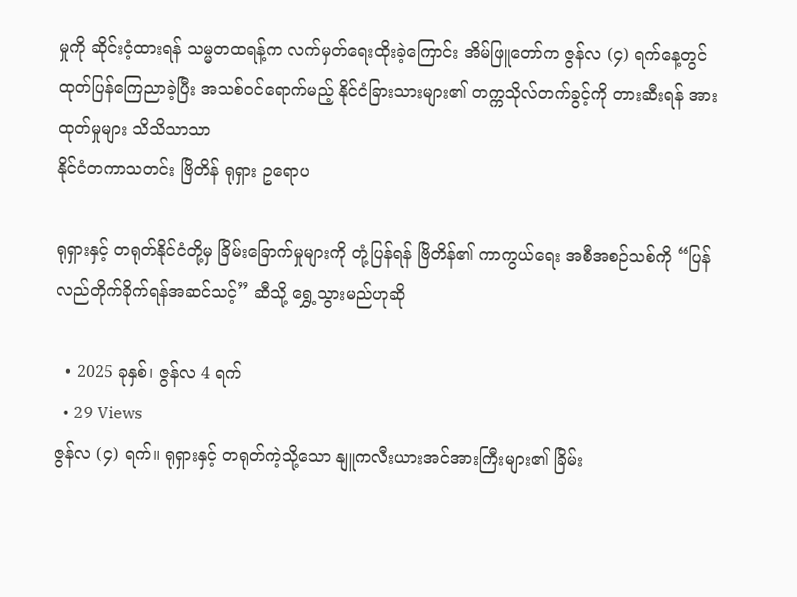မှုကို ဆိုင်းငံ့ထားရန် သမ္မတထရန့်က လက်မှတ်ရေးထိုးခဲ့ကြောင်း အိမ်ဖြူတော်က ဇွန်လ (၄) ရက်နေ့တွင် ထုတ်ပြန်ကြေညာခဲ့ပြီး အသစ်ဝင်ရောက်မည့် နိုင်ငံခြားသားများ၏ တက္ကသိုလ်တက်ခွင့်ကို တားဆီးရန် အားထုတ်မှုများ သိသိသာသာ
နိုင်ငံတကာသတင်း ဗြိတိန် ရုရှား ဥရောပ

ရုရှားနှင့် တရုတ်နိုင်ငံတို့မှ ခြိမ်းခြောက်မှုများကို တုံ့ပြန်ရန် ဗြိတိန်၏ ကာကွယ်ရေး အစီအစဉ်သစ်ကို “ပြန်လည်တိုက်ခိုက်ရန်အဆင်သင့်” ဆီသို့ ရွှေ့သွားမည်ဟုဆို

  • 2025 ခုနှစ်၊ ဇွန်လ 4 ရက်
  • 29 Views
ဇွန်လ (၄) ရက်။ ရုရှားနှင့် တရုတ်ကဲ့သို့သော နျူကလီးယားအင်အားကြီးများ၏ ခြိမ်း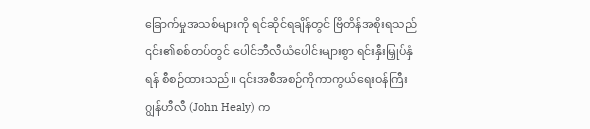ခြောက်မှုအသစ်များကို ရင်ဆိုင်ရချိန်တွင် ဗြိတိန်အစိုးရသည် ၎င်း၏စစ်တပ်တွင် ပေါင်ဘီလီယံပေါင်းများစွာ ရင်းနှီးမြှုပ်နှံရန် စီစဉ်ထားသည်။ ၎င်းအစီအစဉ်ကိုကာကွယ်ရေးဝန်ကြီး ဂျွန်ဟီလီ (John Healy) က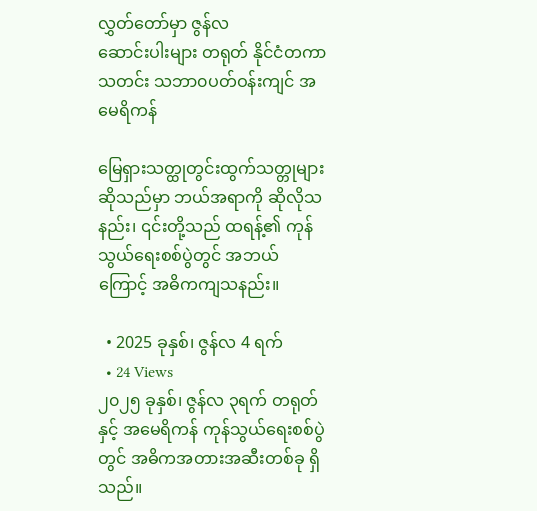လွှတ်တော်မှာ ဇွန်လ
ဆောင်းပါးများ တရုတ် နိုင်ငံတကာသတင်း သဘာ၀ပတ်ဝန်းကျင် အမေရိကန်

မြေရှားသတ္ထုတွင်းထွက်သတ္တုများဆိုသည်မှာ ဘယ်အရာကို ဆိုလိုသနည်း၊ ၎င်းတို့သည် ထရန့်၏ ကုန်သွယ်ရေးစစ်ပွဲတွင် အဘယ်ကြောင့် အဓိကကျသနည်း။

  • 2025 ခုနှစ်၊ ဇွန်လ 4 ရက်
  • 24 Views
၂၀၂၅ ခုနှစ်၊ ဇွန်လ ၃ရက် တရုတ်နှင့် အမေရိကန် ကုန်သွယ်ရေးစစ်ပွဲတွင် အဓိကအတားအဆီးတစ်ခု ရှိသည်။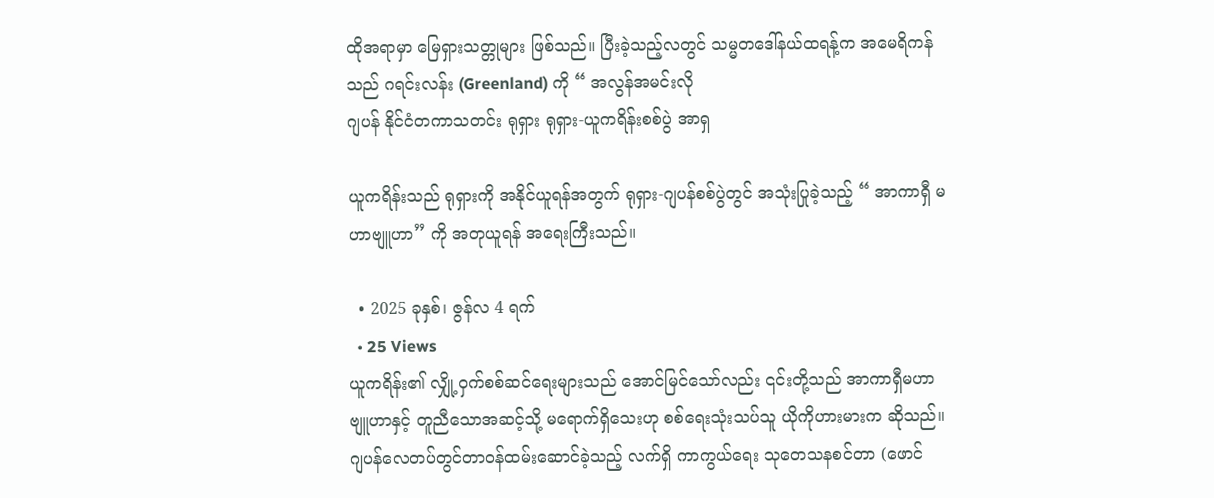ထိုအရာမှာ မြေရှားသတ္တုများ ဖြစ်သည်။ ပြီးခဲ့သည့်လတွင် သမ္မတဒေါ်နယ်ထရန့်က အမေရိကန်သည် ဂရင်းလန်း (Greenland) ကို “ အလွန်အမင်းလို
ဂျပန် နိုင်ငံတကာသတင်း ရုရှား ရုရှား-ယူကရိန်းစစ်ပွဲ အာရှ

ယူကရိန်းသည် ရုရှားကို အနိုင်ယူရန်အတွက် ရုရှား-ဂျပန်စစ်ပွဲတွင် အသုံးပြုခဲ့သည့် “ အာကာရှီ မဟာဗျူဟာ” ကို အတုယူရန် အရေးကြီးသည်။

  • 2025 ခုနှစ်၊ ဇွန်လ 4 ရက်
  • 25 Views
ယူကရိန်း၏ လျှို့ဝှက်စစ်ဆင်ရေးများသည် အောင်မြင်သော်လည်း ၎င်းတို့သည် အာကာရှီမဟာဗျူဟာနှင့် တူညီသောအဆင့်သို့ မရောက်ရှိသေးဟု စစ်ရေးသုံးသပ်သူ ယိုကိုဟားမားက ဆိုသည်။ ဂျပန်လေတပ်တွင်တာဝန်ထမ်းဆောင်ခဲ့သည့် လက်ရှိ ကာကွယ်ရေး သုတေသနစင်တာ (ဖောင်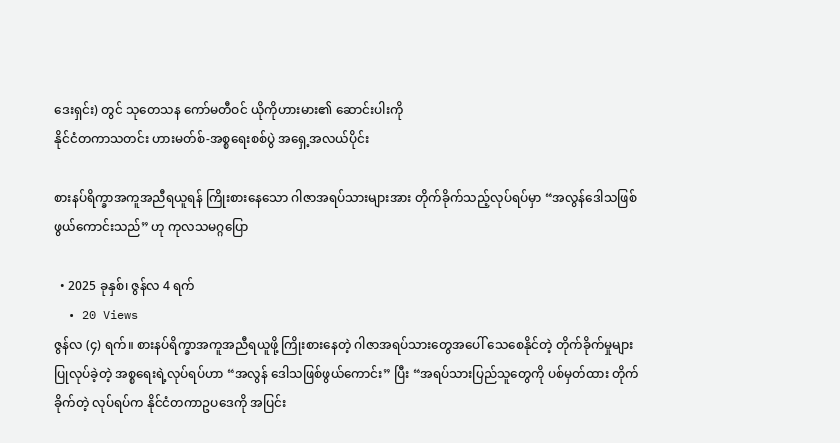ဒေးရှင်း) တွင် သုတေသန ကော်မတီဝင် ယိုကိုဟားမား၏ ဆောင်းပါးကို
နိုင်ငံတကာသတင်း ဟားမတ်စ်-အစ္စရေးစစ်ပွဲ အရှေ့အလယ်ပိုင်း

စားနပ်ရိက္ခာအကူအညီရယူရန် ကြိုးစားနေသော ဂါဇာအရပ်သားများအား တိုက်ခိုက်သည့်လုပ်ရပ်မှာ “အလွန်ဒေါသဖြစ်ဖွယ်ကောင်းသည်” ဟု ကုလသမဂ္ဂပြော

  • 2025 ခုနှစ်၊ ဇွန်လ 4 ရက်
  • 20 Views
ဇွန်လ (၄) ရက်။ စားနပ်ရိက္ခာအကူအညီရယူဖို့ ကြိုးစားနေတဲ့ ဂါဇာအရပ်သားတွေအပေါ် သေစေနိုင်တဲ့ တိုက်ခိုက်မှုများ ပြုလုပ်ခဲ့တဲ့ အစ္စရေးရဲ့လုပ်ရပ်ဟာ “အလွန် ဒေါသဖြစ်ဖွယ်ကောင်း” ပြီး “အရပ်သားပြည်သူတွေကို ပစ်မှတ်ထား တိုက်ခိုက်တဲ့ လုပ်ရပ်က နိုင်ငံတကာဥပဒေကို အပြင်း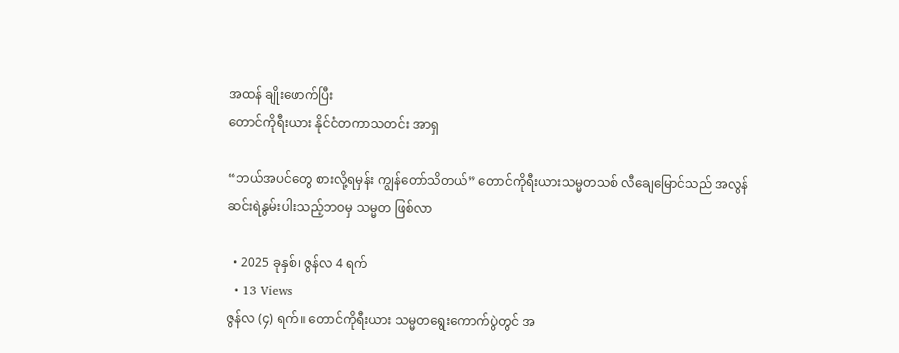အထန် ချိုးဖောက်ပြီး
တောင်ကိုရီးယား နိုင်ငံတကာသတင်း အာရှ

“ဘယ်အပင်တွေ စားလို့ရမှန်း ကျွန်တော်သိတယ်” တောင်ကိုရီးယားသမ္မတသစ် လီချေမြောင်သည် အလွန်ဆင်းရဲနွမ်းပါးသည့်ဘဝမှ သမ္မတ ဖြစ်လာ

  • 2025 ခုနှစ်၊ ဇွန်လ 4 ရက်
  • 13 Views
ဇွန်လ (၄) ရက်။ တောင်ကိုရီးယား သမ္မတရွေးကောက်ပွဲတွင် အ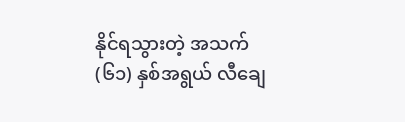နိုင်ရသွားတဲ့ အသက် (၆၁) နှစ်အရွယ် လီချေ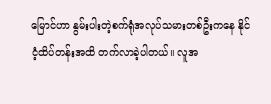မြောင်ဟာ နွမ်းပါးတဲ့စက်ရုံအလုပ်သမားတစ်ဦးကနေ နိုင်ငံ့ထိပ်တန်းအထိ တက်လာခဲ့ပါတယ်။ လူအ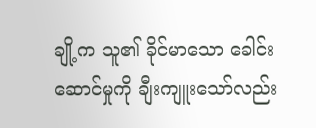ချို့က သူ၏ ခိုင်မာသော ခေါင်းဆောင်မှုကို ချီးကျူးသော်လည်း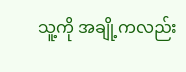သူ့ကို အချို့ကလည်း